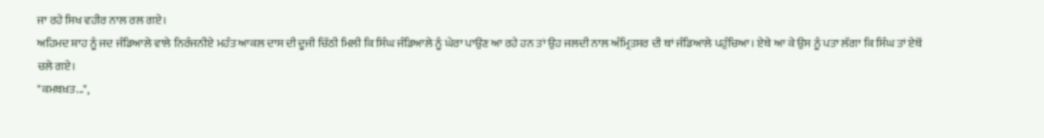ਜਾ ਰਹੇ ਸਿਖ ਵਹੀਰ ਨਾਲ ਰਲ ਗਏ।
ਅਹਿਮਦ ਸ਼ਾਹ ਨੂੰ ਜਦ ਜੰਡਿਆਲੇ ਵਾਲੇ ਨਿਰੰਜਨੀਏ ਮਹੰਤ ਆਕਲ ਦਾਸ ਦੀ ਦੂਜੀ ਚਿੱਠੀ ਮਿਲੀ ਕਿ ਸਿੰਘ ਜੰਡਿਆਲੇ ਨੂੰ ਘੇਰਾ ਪਾਉਣ ਆ ਰਹੇ ਹਨ ਤਾਂ ਉਹ ਜਲਦੀ ਨਾਲ ਅੰਮ੍ਰਿਤਸਰ ਦੀ ਥਾਂ ਜੰਡਿਆਲੇ ਪਹੁੰਚਿਆ। ਏਥੇ ਆ ਕੇ ਉਸ ਨੂੰ ਪਤਾ ਲੱਗਾ ਕਿ ਸਿੰਘ ਤਾਂ ਏਥੋਂ ਚਲੇ ਗਏ।
"ਕਮਬਖ਼ਤ...",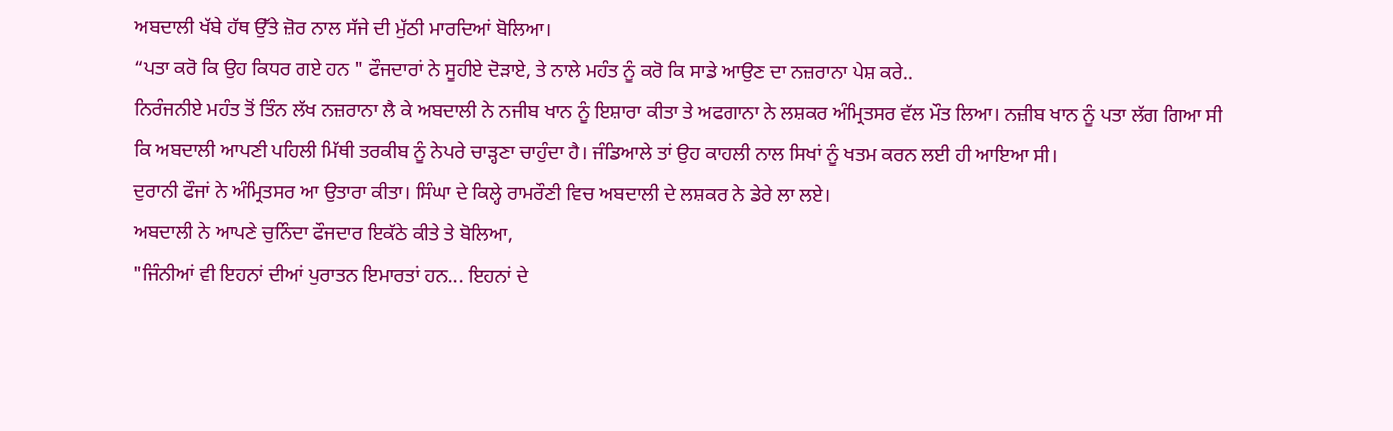ਅਬਦਾਲੀ ਖੱਬੇ ਹੱਥ ਉੱਤੇ ਜ਼ੋਰ ਨਾਲ ਸੱਜੇ ਦੀ ਮੁੱਠੀ ਮਾਰਦਿਆਂ ਬੋਲਿਆ।
“ਪਤਾ ਕਰੋ ਕਿ ਉਹ ਕਿਧਰ ਗਏ ਹਨ " ਫੌਜਦਾਰਾਂ ਨੇ ਸੂਹੀਏ ਦੋੜਾਏ, ਤੇ ਨਾਲੇ ਮਹੰਤ ਨੂੰ ਕਰੋ ਕਿ ਸਾਡੇ ਆਉਣ ਦਾ ਨਜ਼ਰਾਨਾ ਪੇਸ਼ ਕਰੇ..
ਨਿਰੰਜਨੀਏ ਮਹੰਤ ਤੋਂ ਤਿੰਨ ਲੱਖ ਨਜ਼ਰਾਨਾ ਲੈ ਕੇ ਅਬਦਾਲੀ ਨੇ ਨਜੀਬ ਖਾਨ ਨੂੰ ਇਸ਼ਾਰਾ ਕੀਤਾ ਤੇ ਅਫਗਾਨਾ ਨੇ ਲਸ਼ਕਰ ਅੰਮ੍ਰਿਤਸਰ ਵੱਲ ਮੌਤ ਲਿਆ। ਨਜ਼ੀਬ ਖਾਨ ਨੂੰ ਪਤਾ ਲੱਗ ਗਿਆ ਸੀ ਕਿ ਅਬਦਾਲੀ ਆਪਣੀ ਪਹਿਲੀ ਮਿੱਥੀ ਤਰਕੀਬ ਨੂੰ ਨੇਪਰੇ ਚਾੜ੍ਹਣਾ ਚਾਹੁੰਦਾ ਹੈ। ਜੰਡਿਆਲੇ ਤਾਂ ਉਹ ਕਾਹਲੀ ਨਾਲ ਸਿਖਾਂ ਨੂੰ ਖਤਮ ਕਰਨ ਲਈ ਹੀ ਆਇਆ ਸੀ।
ਦੁਰਾਨੀ ਫੌਜਾਂ ਨੇ ਅੰਮ੍ਰਿਤਸਰ ਆ ਉਤਾਰਾ ਕੀਤਾ। ਸਿੰਘਾ ਦੇ ਕਿਲ੍ਹੇ ਰਾਮਰੌਣੀ ਵਿਚ ਅਬਦਾਲੀ ਦੇ ਲਸ਼ਕਰ ਨੇ ਡੇਰੇ ਲਾ ਲਏ।
ਅਬਦਾਲੀ ਨੇ ਆਪਣੇ ਚੁਨਿੰਦਾ ਫੌਜਦਾਰ ਇਕੱਠੇ ਕੀਤੇ ਤੇ ਬੋਲਿਆ,
"ਜਿੰਨੀਆਂ ਵੀ ਇਹਨਾਂ ਦੀਆਂ ਪੁਰਾਤਨ ਇਮਾਰਤਾਂ ਹਨ... ਇਹਨਾਂ ਦੇ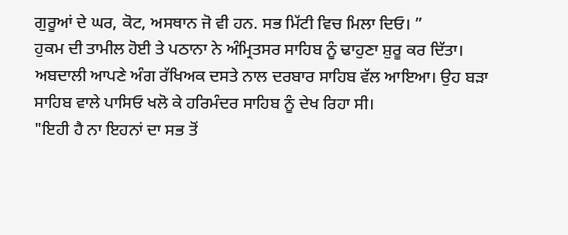ਗੁਰੂਆਂ ਦੇ ਘਰ, ਕੋਟ, ਅਸਥਾਨ ਜੋ ਵੀ ਹਨ. ਸਭ ਮਿੱਟੀ ਵਿਚ ਮਿਲਾ ਦਿਓ। ”
ਹੁਕਮ ਦੀ ਤਾਮੀਲ ਹੋਈ ਤੇ ਪਠਾਨਾ ਨੇ ਅੰਮ੍ਰਿਤਸਰ ਸਾਹਿਬ ਨੂੰ ਢਾਹੁਣਾ ਸ਼ੁਰੂ ਕਰ ਦਿੱਤਾ।
ਅਬਦਾਲੀ ਆਪਣੇ ਅੰਗ ਰੱਖਿਅਕ ਦਸਤੇ ਨਾਲ ਦਰਬਾਰ ਸਾਹਿਬ ਵੱਲ ਆਇਆ। ਉਹ ਬੜਾ ਸਾਹਿਬ ਵਾਲੇ ਪਾਸਿਓ ਖਲੋ ਕੇ ਹਰਿਮੰਦਰ ਸਾਹਿਬ ਨੂੰ ਦੇਖ ਰਿਹਾ ਸੀ।
"ਇਹੀ ਹੈ ਨਾ ਇਹਨਾਂ ਦਾ ਸਭ ਤੋਂ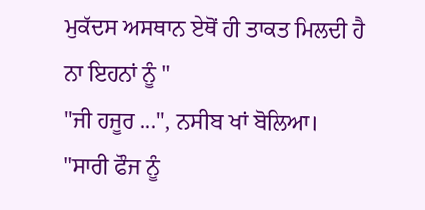ਮੁਕੱਦਸ ਅਸਥਾਨ ਏਥੋਂ ਹੀ ਤਾਕਤ ਮਿਲਦੀ ਹੈ ਨਾ ਇਹਨਾਂ ਨੂੰ "
"ਜੀ ਹਜੂਰ ...", ਨਸੀਬ ਖਾਂ ਬੋਲਿਆ।
"ਸਾਰੀ ਫੌਜ ਨੂੰ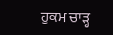ਹੁਕਮ ਚਾੜ੍ਹ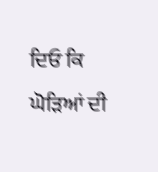ਦਿਓ ਕਿ ਘੋੜਿਆਂ ਦੀ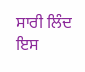ਸਾਰੀ ਲਿੰਦ ਇਸ